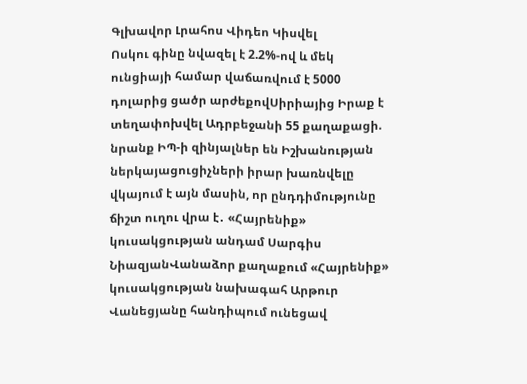Գլխավոր Լրահոս Վիդեո Կիսվել
Ոսկու գինը նվազել է 2.2%-ով և մեկ ունցիայի համար վաճառվում է 5000 դոլարից ցածր արժեքովՍիրիայից Իրաք է տեղափոխվել Ադրբեջանի 55 քաղաքացի. նրանք ԻՊ-ի զինյալներ են Իշխանության ներկայացուցիչների իրար խառնվելը վկայում է այն մասին, որ ընդդիմությունը ճիշտ ուղու վրա է․ «Հայրենիք» կուսակցության անդամ Սարգիս ՆիազյանՎանաձոր քաղաքում «Հայրենիք» կուսակցության նախագահ Արթուր Վանեցյանը հանդիպում ունեցավ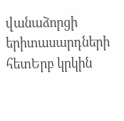վանաձորցի երիտասարդների հետԵրբ կրկին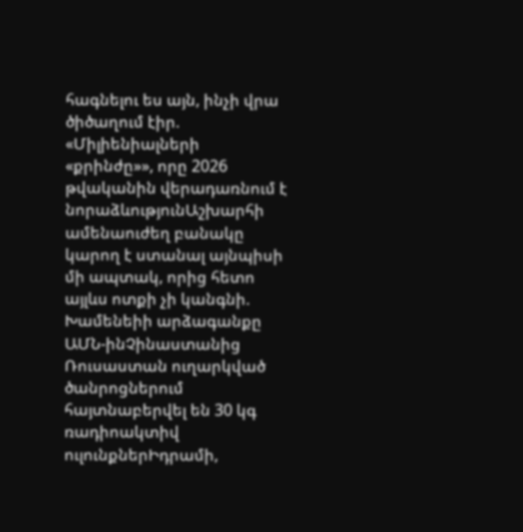հագնելու ես այն, ինչի վրա ծիծաղում էիր. «Միլիենիալների «քրինժը»», որը 2026 թվականին վերադառնում է նորաձևությունԱշխարհի ամենաուժեղ բանակը կարող է ստանալ այնպիսի մի ապտակ, որից հետո այլևս ոտքի չի կանգնի. Խամենեիի արձագանքը ԱՄՆ-ինՉինաստանից Ռուսաստան ուղարկված ծանրոցներում հայտնաբերվել են 30 կգ ռադիոակտիվ ուլունքներԻդրամի,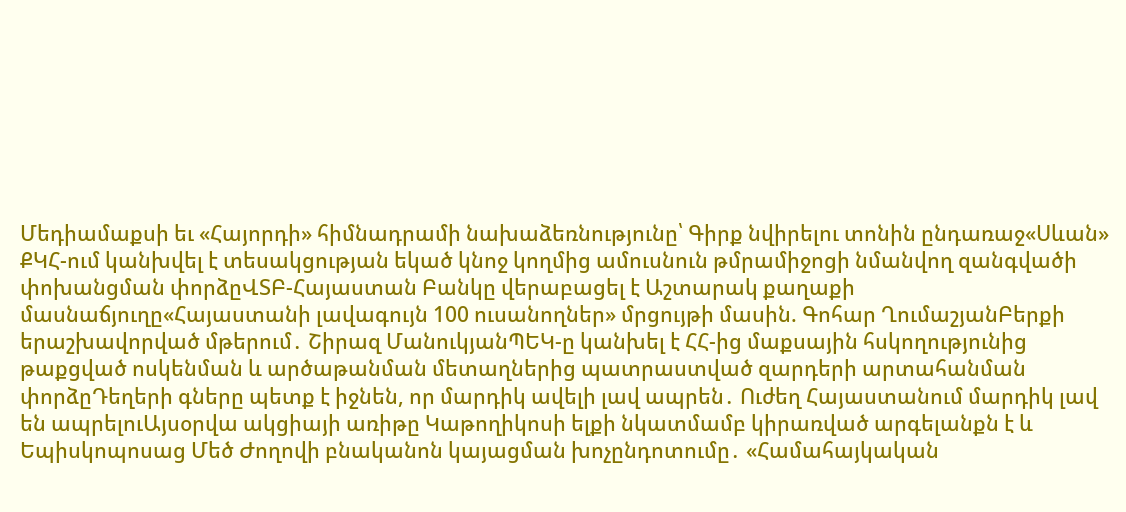Մեդիամաքսի եւ «Հայորդի» հիմնադրամի նախաձեռնությունը՝ Գիրք նվիրելու տոնին ընդառաջ«Սևան» ՔԿՀ-ում կանխվել է տեսակցության եկած կնոջ կողմից ամուսնուն թմրամիջոցի նմանվող զանգվածի փոխանցման փորձըՎՏԲ-Հայաստան Բանկը վերաբացել է Աշտարակ քաղաքի մասնաճյուղը«Հայաստանի լավագույն 100 ուսանողներ» մրցույթի մասին. Գոհար ՂումաշյանԲերքի երաշխավորված մթերում․ Շիրազ ՄանուկյանՊԵԿ-ը կանխել է ՀՀ-ից մաքսային հսկողությունից թաքցված ոսկենման և արծաթանման մետաղներից պատրաստված զարդերի արտահանման փորձըԴեղերի գները պետք է իջնեն, որ մարդիկ ավելի լավ ապրեն․ Ուժեղ Հայաստանում մարդիկ լավ են ապրելուԱյսօրվա ակցիայի առիթը Կաթողիկոսի ելքի նկատմամբ կիրառված արգելանքն է և Եպիսկոպոսաց Մեծ Ժողովի բնականոն կայացման խոչընդոտումը․ «Համահայկական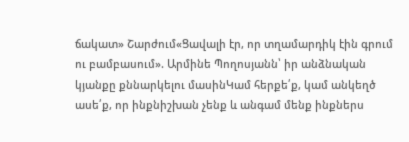ճակատ» Շարժում«Ցավալի էր, որ տղամարդիկ էին գրում ու բամբասում». Արմինե Պողոսյանն՝ իր անձնական կյանքը քննարկելու մասինԿամ հերքե՛ք, կամ անկեղծ ասե՛ք, որ ինքնիշխան չենք և անգամ մենք ինքներս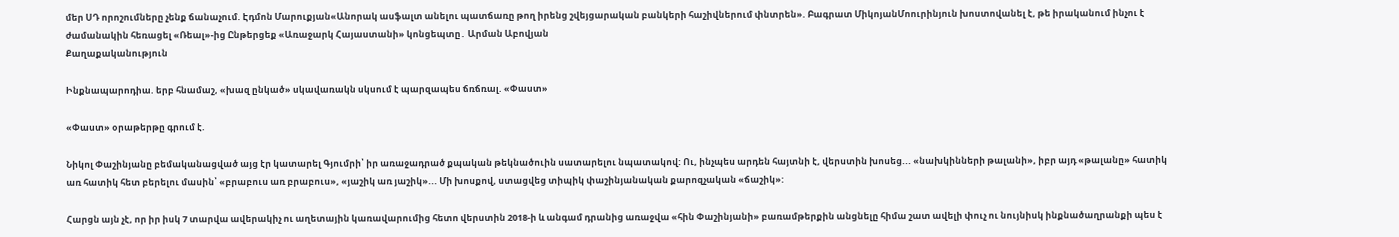մեր ՍԴ որոշումները չենք ճանաչում. Էդմոն Մարուքյան«Անորակ ասֆալտ անելու պատճառը թող իրենց շվեյցարական բանկերի հաշիվներում փնտրեն». Բագրատ ՄիկոյանՄոուրինյուն խոստովանել է, թե իրականում ինչու է ժամանակին հեռացել «Ռեալ»-ից Ընթերցեք «Առաջարկ Հայաստանի» կոնցեպտը․ Արման Աբովյան
Քաղաքականություն

Ինքնապարոդիա. երբ հնամաշ, «խազ ընկած» սկավառակն սկսում է պարզապես ճռճռալ. «Փաստ»

«Փաստ» օրաթերթը գրում է.

Նիկոլ Փաշինյանը բեմականացված այց էր կատարել Գյումրի՝ իր առաջադրած քպական թեկնածուին սատարելու նպատակով: Ու, ինչպես արդեն հայտնի է, վերստին խոսեց... «նախկինների թալանի», իբր այդ «թալանը» հատիկ առ հատիկ հետ բերելու մասին՝ «բրաբուս առ բրաբուս», «յաշիկ առ յաշիկ»... Մի խոսքով, ստացվեց տիպիկ փաշինյանական քարոզչական «ճաշիկ»:

Հարցն այն չէ, որ իր իսկ 7 տարվա ավերակիչ ու աղետային կառավարումից հետո վերստին 2018-ի և անգամ դրանից առաջվա «հին Փաշինյանի» բառամթերքին անցնելը հիմա շատ ավելի փուչ ու նույնիսկ ինքնածաղրանքի պես է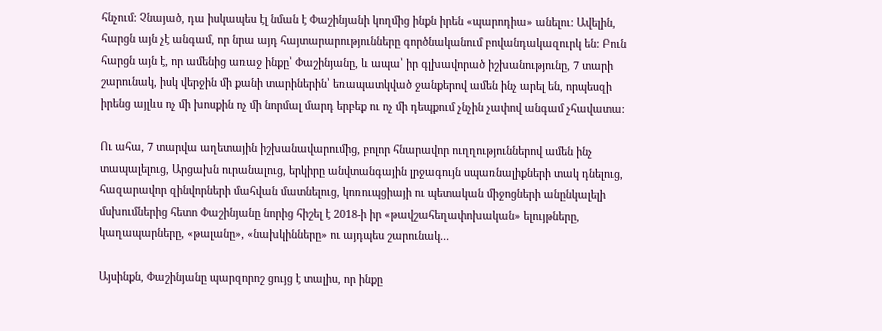հնչում: Չնայած, դա իսկապես էլ նման է Փաշինյանի կողմից ինքն իրեն «պարոդիա» անելու: Ավելին, հարցն այն չէ անգամ, որ նրա այդ հայտարարությունները գործնականում բովանդակազուրկ են: Բուն հարցն այն է, որ ամենից առաջ ինքը՝ Փաշինյանը, և ապա՝ իր գլխավորած իշխանությունը, 7 տարի շարունակ, իսկ վերջին մի քանի տարիներին՝ եռապատկված ջանքերով ամեն ինչ արել են, որպեսզի իրենց այլևս ոչ մի խոսքին ոչ մի նորմալ մարդ երբեք ու ոչ մի դեպքում չնչին չափով անգամ չհավատա:

Ու ահա, 7 տարվա աղետային իշխանավարումից, բոլոր հնարավոր ուղղություններով ամեն ինչ տապալելուց, Արցախն ուրանալուց, երկիրը անվտանգային լրջագույն սպառնալիքների տակ դնելուց, հազարավոր զինվորների մահվան մատնելուց, կոռուպցիայի ու պետական միջոցների անընկալելի մսխումներից հետո Փաշինյանը նորից հիշել է 2018-ի իր «թավշահեղափոխական» ելույթները, կաղապարները, «թալանը», «նախկինները» ու այդպես շարունակ...

Այսինքն, Փաշինյանը պարզորոշ ցույց է տալիս, որ ինքը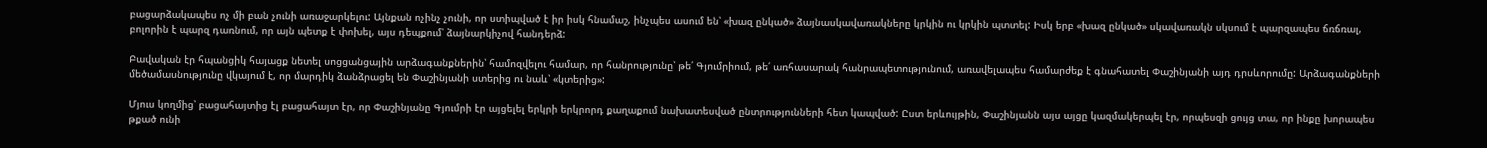բացարձակապես ոչ մի բան չունի առաջարկելու: Այնքան ոչինչ չունի, որ ստիպված է իր իսկ հնամաշ, ինչպես ասում են՝ «խազ ընկած» ձայնասկավառակները կրկին ու կրկին պտտել: Իսկ երբ «խազ ընկած» սկավառակն սկսում է պարզապես ճռճռալ, բոլորին է պարզ դառնում, որ այն պետք է փոխել, այս դեպքում՝ ձայնարկիչով հանդերձ:

Բավական էր հպանցիկ հայացք նետել սոցցանցային արձագանքներին՝ համոզվելու համար, որ հանրությունը՝ թե՛ Գյումրիում, թե՛ առհասարակ հանրապետությունում, առավելապես համարժեք է գնահատել Փաշինյանի այդ դրսևորումը: Արձագանքների մեծամասնությունը վկայում է, որ մարդիկ ձանձրացել են Փաշինյանի ստերից ու նաև՝ «կտերից»:

Մյուս կողմից՝ բացահայտից էլ բացահայտ էր, որ Փաշինյանը Գյումրի էր այցելել երկրի երկրորդ քաղաքում նախատեսված ընտրությունների հետ կապված: Ըստ երևույթին, Փաշինյանն այս այցը կազմակերպել էր, որպեսզի ցույց տա, որ ինքը խորապես թքած ունի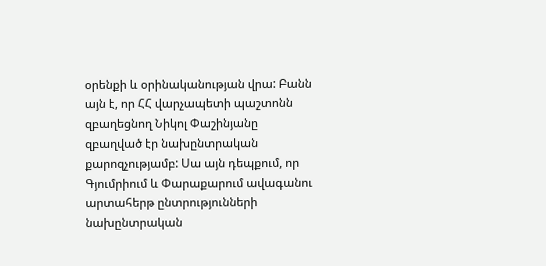օրենքի և օրինականության վրա: Բանն այն է, որ ՀՀ վարչապետի պաշտոնն զբաղեցնող Նիկոլ Փաշինյանը զբաղված էր նախընտրական քարոզչությամբ: Սա այն դեպքում, որ Գյումրիում և Փարաքարում ավագանու արտահերթ ընտրությունների նախընտրական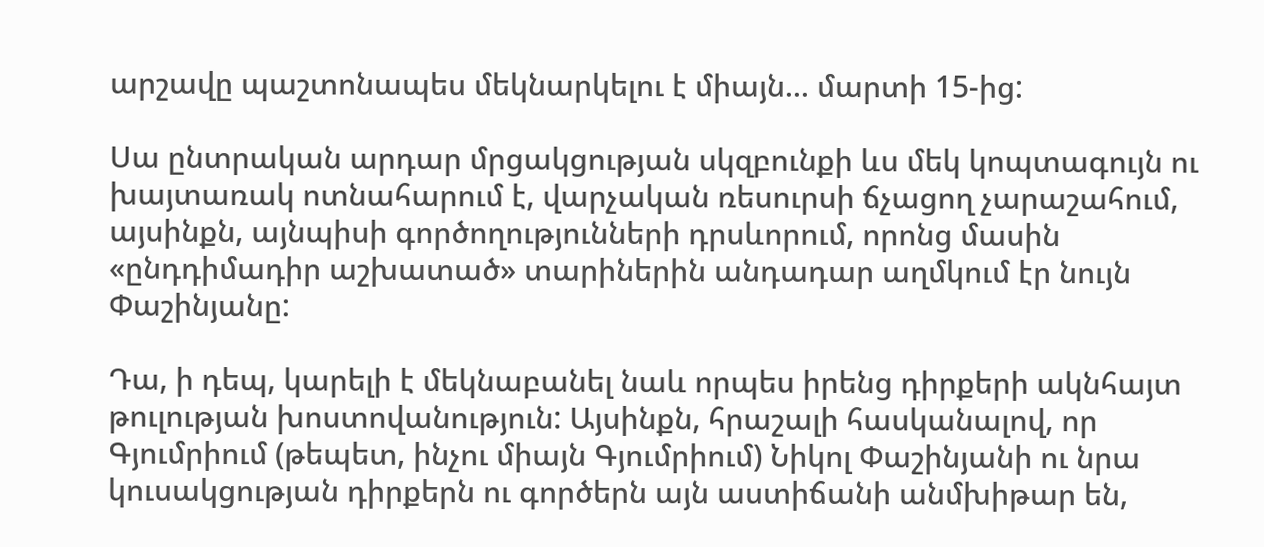արշավը պաշտոնապես մեկնարկելու է միայն... մարտի 15-ից:

Սա ընտրական արդար մրցակցության սկզբունքի ևս մեկ կոպտագույն ու խայտառակ ոտնահարում է, վարչական ռեսուրսի ճչացող չարաշահում, այսինքն, այնպիսի գործողությունների դրսևորում, որոնց մասին «ընդդիմադիր աշխատած» տարիներին անդադար աղմկում էր նույն Փաշինյանը:

Դա, ի դեպ, կարելի է մեկնաբանել նաև որպես իրենց դիրքերի ակնհայտ թուլության խոստովանություն: Այսինքն, հրաշալի հասկանալով, որ Գյումրիում (թեպետ, ինչու միայն Գյումրիում) Նիկոլ Փաշինյանի ու նրա կուսակցության դիրքերն ու գործերն այն աստիճանի անմխիթար են,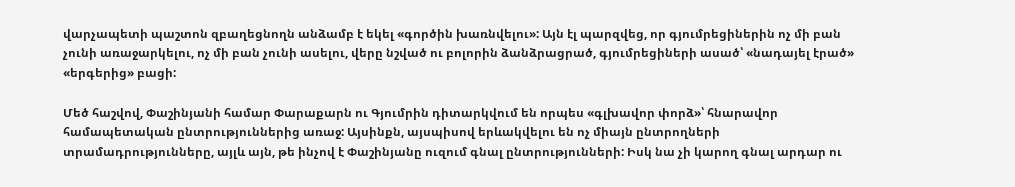վարչապետի պաշտոն զբաղեցնողն անձամբ է եկել «գործին խառնվելու»: Այն էլ պարզվեց, որ գյումրեցիներին ոչ մի բան չունի առաջարկելու, ոչ մի բան չունի ասելու, վերը նշված ու բոլորին ձանձրացրած, գյումրեցիների ասած՝ «նադայել էրած» «երգերից» բացի:

Մեծ հաշվով, Փաշինյանի համար Փարաքարն ու Գյումրին դիտարկվում են որպես «գլխավոր փորձ»՝ հնարավոր համապետական ընտրություններից առաջ: Այսինքն, այսպիսով երևակվելու են ոչ միայն ընտրողների տրամադրությունները, այլև այն, թե ինչով է Փաշինյանը ուզում գնալ ընտրությունների: Իսկ նա չի կարող գնալ արդար ու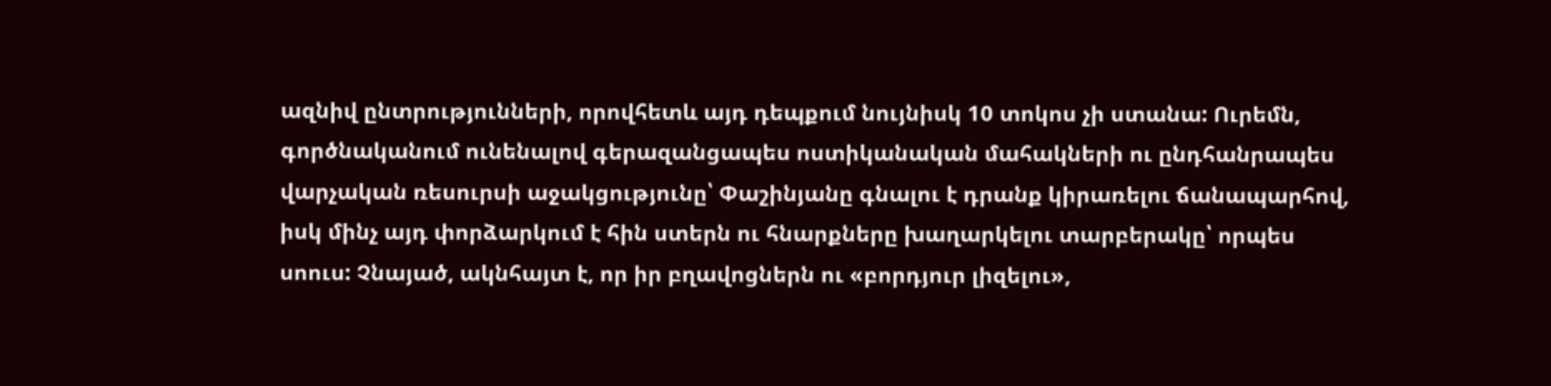ազնիվ ընտրությունների, որովհետև այդ դեպքում նույնիսկ 10 տոկոս չի ստանա: Ուրեմն, գործնականում ունենալով գերազանցապես ոստիկանական մահակների ու ընդհանրապես վարչական ռեսուրսի աջակցությունը՝ Փաշինյանը գնալու է դրանք կիրառելու ճանապարհով, իսկ մինչ այդ փորձարկում է հին ստերն ու հնարքները խաղարկելու տարբերակը՝ որպես սոուս: Չնայած, ակնհայտ է, որ իր բղավոցներն ու «բորդյուր լիզելու»,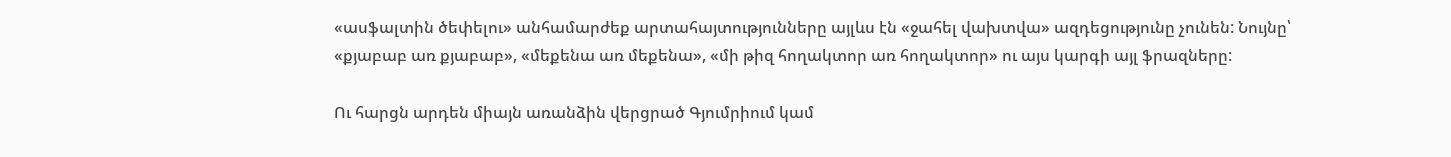«ասֆալտին ծեփելու» անհամարժեք արտահայտությունները այլևս էն «ջահել վախտվա» ազդեցությունը չունեն: Նույնը՝ «քյաբաբ առ քյաբաբ», «մեքենա առ մեքենա», «մի թիզ հողակտոր առ հողակտոր» ու այս կարգի այլ ֆրազները:

Ու հարցն արդեն միայն առանձին վերցրած Գյումրիում կամ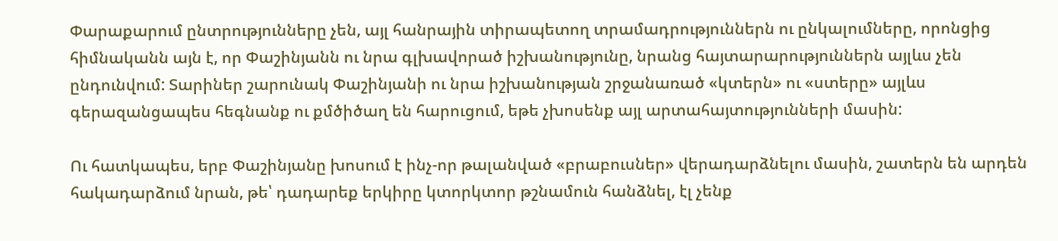Փարաքարում ընտրությունները չեն, այլ հանրային տիրապետող տրամադրություններն ու ընկալումները, որոնցից հիմնականն այն է, որ Փաշինյանն ու նրա գլխավորած իշխանությունը, նրանց հայտարարություններն այլևս չեն ընդունվում: Տարիներ շարունակ Փաշինյանի ու նրա իշխանության շրջանառած «կտերն» ու «ստերը» այլևս գերազանցապես հեգնանք ու քմծիծաղ են հարուցում, եթե չխոսենք այլ արտահայտությունների մասին:

Ու հատկապես, երբ Փաշինյանը խոսում է ինչ-որ թալանված «բրաբուսներ» վերադարձնելու մասին, շատերն են արդեն հակադարձում նրան, թե՝ դադարեք երկիրը կտորկտոր թշնամուն հանձնել, էլ չենք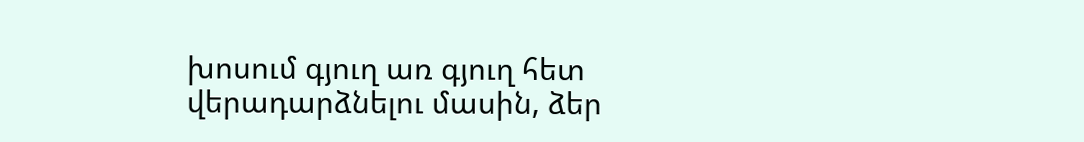խոսում գյուղ առ գյուղ հետ վերադարձնելու մասին, ձեր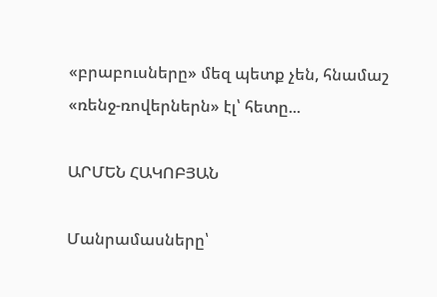«բրաբուսները» մեզ պետք չեն, հնամաշ «ռենջ-ռովերներն» էլ՝ հետը...

ԱՐՄԵՆ ՀԱԿՈԲՅԱՆ

Մանրամասները՝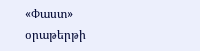«Փաստ» օրաթերթի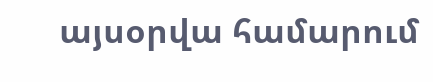այսօրվա համարում